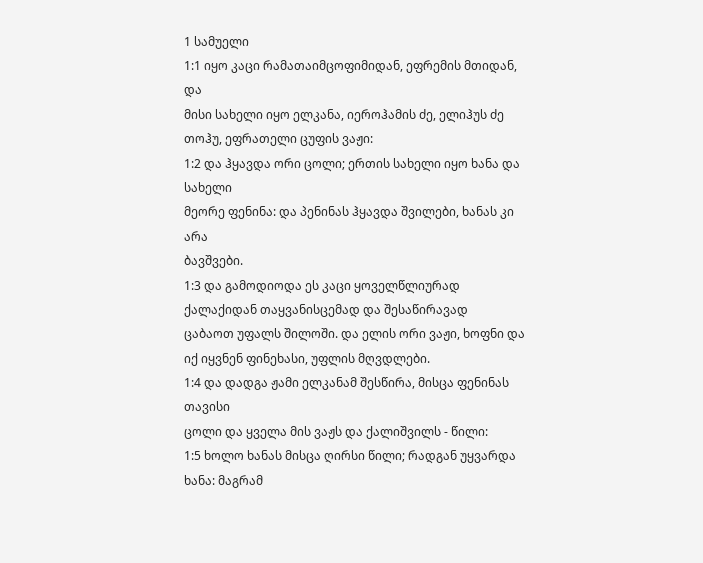1 სამუელი
1:1 იყო კაცი რამათაიმცოფიმიდან, ეფრემის მთიდან, და
მისი სახელი იყო ელკანა, იეროჰამის ძე, ელიჰუს ძე
თოჰუ, ეფრათელი ცუფის ვაჟი:
1:2 და ჰყავდა ორი ცოლი; ერთის სახელი იყო ხანა და სახელი
მეორე ფენინა: და პენინას ჰყავდა შვილები, ხანას კი არა
ბავშვები.
1:3 და გამოდიოდა ეს კაცი ყოველწლიურად ქალაქიდან თაყვანისცემად და შესაწირავად
ცაბაოთ უფალს შილოში. და ელის ორი ვაჟი, ხოფნი და
იქ იყვნენ ფინეხასი, უფლის მღვდლები.
1:4 და დადგა ჟამი ელკანამ შესწირა, მისცა ფენინას თავისი
ცოლი და ყველა მის ვაჟს და ქალიშვილს - წილი:
1:5 ხოლო ხანას მისცა ღირსი წილი; რადგან უყვარდა ხანა: მაგრამ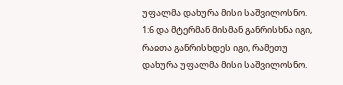უფალმა დახურა მისი საშვილოსნო.
1:6 და მტერმან მისმან განრისხნა იგი, რაჲთა განრისხდეს იგი, რამეთუ
დახურა უფალმა მისი საშვილოსნო.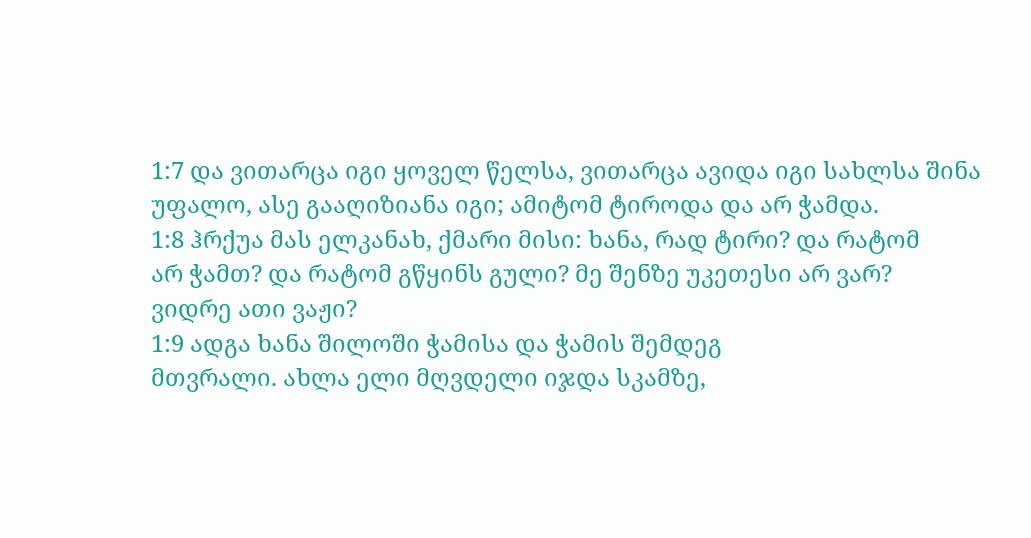1:7 და ვითარცა იგი ყოველ წელსა, ვითარცა ავიდა იგი სახლსა შინა
უფალო, ასე გააღიზიანა იგი; ამიტომ ტიროდა და არ ჭამდა.
1:8 ჰრქუა მას ელკანახ, ქმარი მისი: ხანა, რად ტირი? და რატომ
არ ჭამთ? და რატომ გწყინს გული? მე შენზე უკეთესი არ ვარ?
ვიდრე ათი ვაჟი?
1:9 ადგა ხანა შილოში ჭამისა და ჭამის შემდეგ
მთვრალი. ახლა ელი მღვდელი იჯდა სკამზე,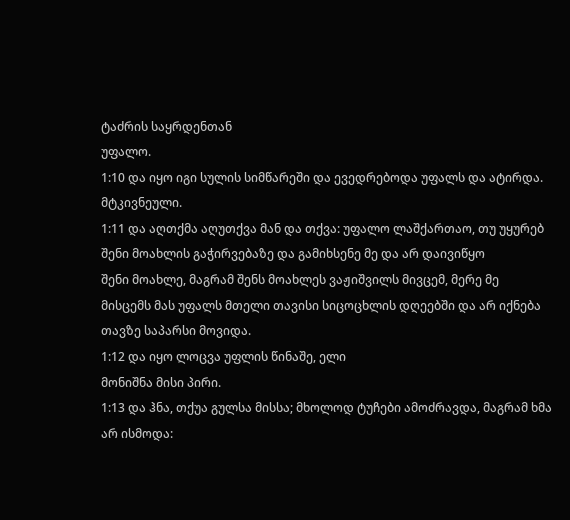ტაძრის საყრდენთან
უფალო.
1:10 და იყო იგი სულის სიმწარეში და ევედრებოდა უფალს და ატირდა.
მტკივნეული.
1:11 და აღთქმა აღუთქვა მან და თქვა: უფალო ლაშქართაო, თუ უყურებ
შენი მოახლის გაჭირვებაზე და გამიხსენე მე და არ დაივიწყო
შენი მოახლე, მაგრამ შენს მოახლეს ვაჟიშვილს მივცემ, მერე მე
მისცემს მას უფალს მთელი თავისი სიცოცხლის დღეებში და არ იქნება
თავზე საპარსი მოვიდა.
1:12 და იყო ლოცვა უფლის წინაშე, ელი
მონიშნა მისი პირი.
1:13 და ჰნა, თქუა გულსა მისსა; მხოლოდ ტუჩები ამოძრავდა, მაგრამ ხმა
არ ისმოდა: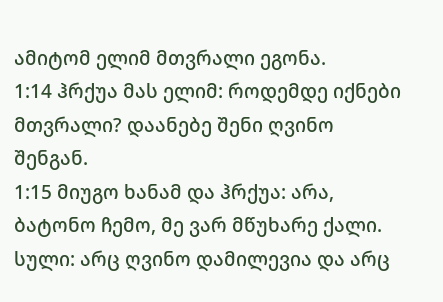ამიტომ ელიმ მთვრალი ეგონა.
1:14 ჰრქუა მას ელიმ: როდემდე იქნები მთვრალი? დაანებე შენი ღვინო
შენგან.
1:15 მიუგო ხანამ და ჰრქუა: არა, ბატონო ჩემო, მე ვარ მწუხარე ქალი.
სული: არც ღვინო დამილევია და არც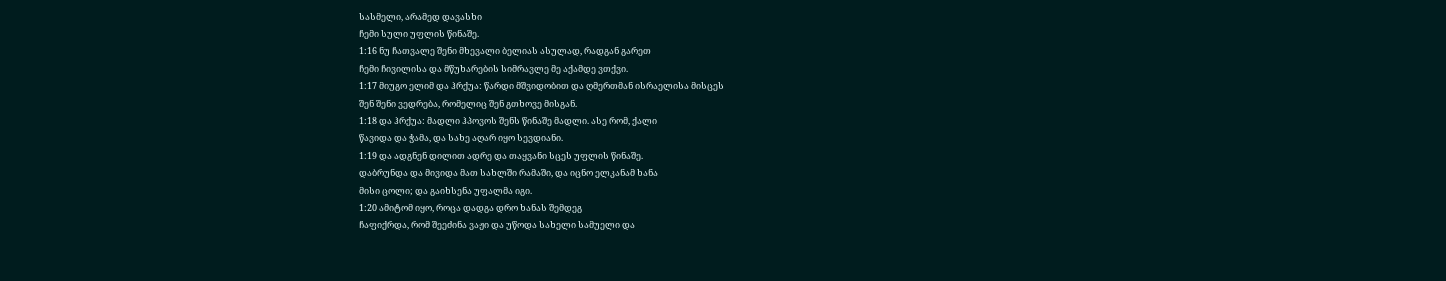სასმელი, არამედ დავასხი
ჩემი სული უფლის წინაშე.
1:16 ნუ ჩათვალე შენი მხევალი ბელიას ასულად, რადგან გარეთ
ჩემი ჩივილისა და მწუხარების სიმრავლე მე აქამდე ვთქვი.
1:17 მიუგო ელიმ და ჰრქუა: წარდი მშვიდობით და ღმერთმან ისრაელისა მისცეს
შენ შენი ვედრება, რომელიც შენ გთხოვე მისგან.
1:18 და ჰრქუა: მადლი ჰპოვოს შენს წინაშე მადლი. ასე რომ, ქალი
წავიდა და ჭამა, და სახე აღარ იყო სევდიანი.
1:19 და ადგნენ დილით ადრე და თაყვანი სცეს უფლის წინაშე.
დაბრუნდა და მივიდა მათ სახლში რამაში, და იცნო ელკანამ ხანა
მისი ცოლი; და გაიხსენა უფალმა იგი.
1:20 ამიტომ იყო, როცა დადგა დრო ხანას შემდეგ
ჩაფიქრდა, რომ შეეძინა ვაჟი და უწოდა სახელი სამუელი და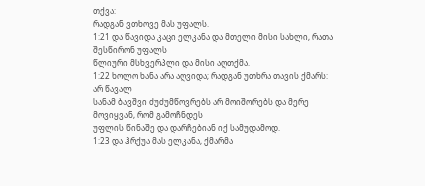თქვა:
რადგან ვთხოვე მას უფალს.
1:21 და წავიდა კაცი ელკანა და მთელი მისი სახლი, რათა შესწირონ უფალს
წლიური მსხვერპლი და მისი აღთქმა.
1:22 ხოლო ხანა არა აღვიდა; რადგან უთხრა თავის ქმარს: არ წავალ
სანამ ბავშვი ძუძუმწოვრებს არ მოიშორებს და მერე მოვიყვან, რომ გამოჩნდეს
უფლის წინაშე და დარჩებიან იქ სამუდამოდ.
1:23 და ჰრქუა მას ელკანა, ქმარმა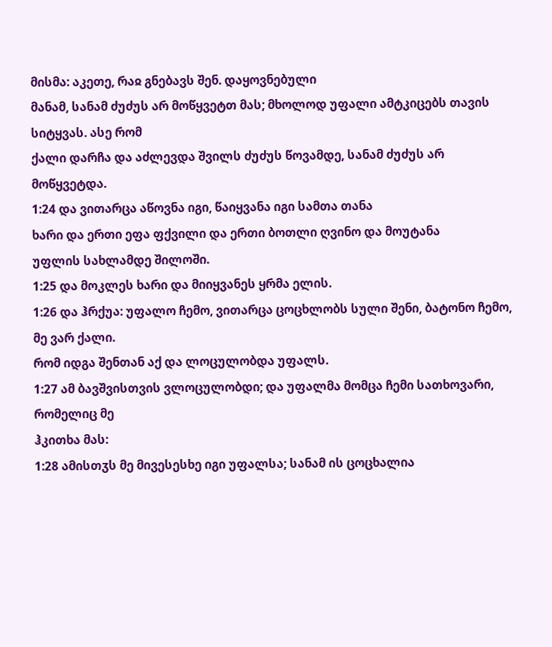მისმა: აკეთე, რაჲ გნებავს შენ. დაყოვნებული
მანამ, სანამ ძუძუს არ მოწყვეტთ მას; მხოლოდ უფალი ამტკიცებს თავის სიტყვას. ასე რომ
ქალი დარჩა და აძლევდა შვილს ძუძუს წოვამდე, სანამ ძუძუს არ მოწყვეტდა.
1:24 და ვითარცა აწოვნა იგი, წაიყვანა იგი სამთა თანა
ხარი და ერთი ეფა ფქვილი და ერთი ბოთლი ღვინო და მოუტანა
უფლის სახლამდე შილოში.
1:25 და მოკლეს ხარი და მიიყვანეს ყრმა ელის.
1:26 და ჰრქუა: უფალო ჩემო, ვითარცა ცოცხლობს სული შენი, ბატონო ჩემო, მე ვარ ქალი.
რომ იდგა შენთან აქ და ლოცულობდა უფალს.
1:27 ამ ბავშვისთვის ვლოცულობდი; და უფალმა მომცა ჩემი სათხოვარი, რომელიც მე
ჰკითხა მას:
1:28 ამისთჳს მე მივესესხე იგი უფალსა; სანამ ის ცოცხალია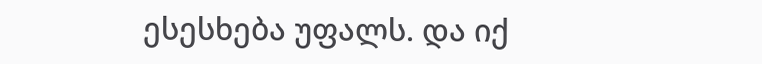ესესხება უფალს. და იქ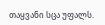თაყვანი სცა უფალს.